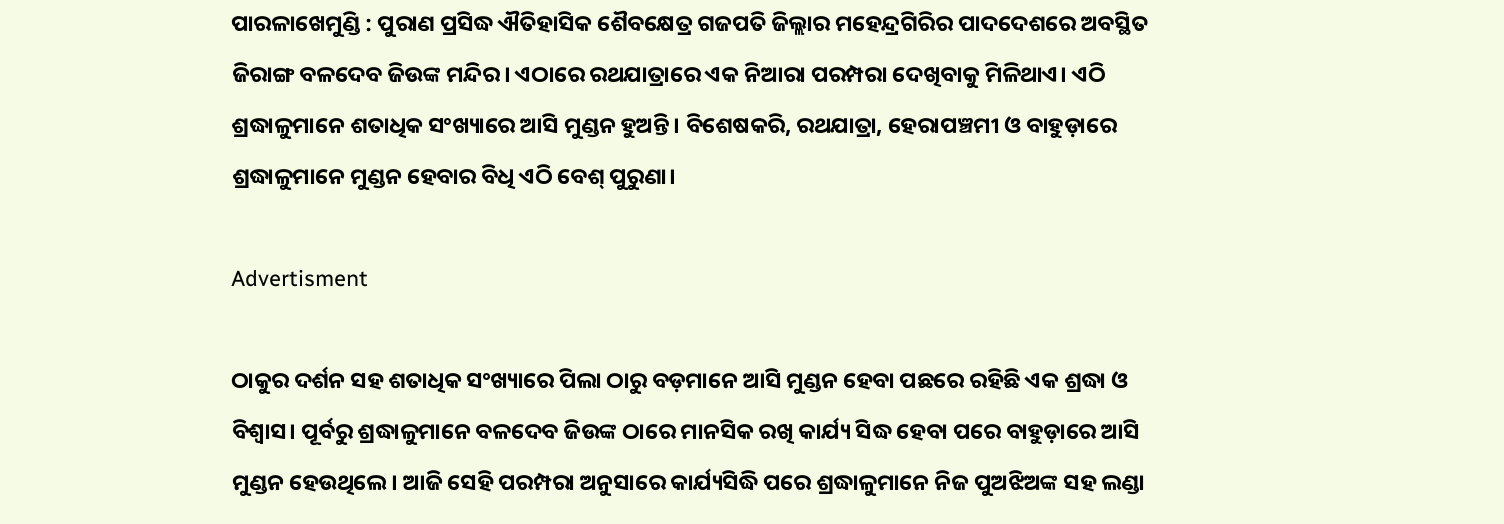ପାରଳାଖେମୁଣ୍ଡି : ପୁରାଣ ପ୍ରସିଦ୍ଧ ଐତିହାସିକ ଶୈବକ୍ଷେତ୍ର ଗଜପତି ଜିଲ୍ଲାର ମହେନ୍ଦ୍ରଗିରିର ପାଦଦେଶରେ ଅବସ୍ଥିତ ଜିରାଙ୍ଗ ବଳଦେବ ଜିଉଙ୍କ ମନ୍ଦିର। ଏଠାରେ ରଥଯାତ୍ରାରେ ଏକ ନିଆରା ପରମ୍ପରା ଦେଖିବାକୁ ମିଳିଥାଏ। ଏଠି ଶ୍ରଦ୍ଧାଳୁମାନେ ଶତାଧିକ ସଂଖ୍ୟାରେ ଆସି ମୁଣ୍ଡନ ହୁଅନ୍ତି। ବିଶେଷକରି, ରଥଯାତ୍ରା, ହେରାପଞ୍ଚମୀ ଓ ବାହୁଡ଼ାରେ ଶ୍ରଦ୍ଧାଳୁମାନେ ମୁଣ୍ଡନ ହେବାର ବିଧି ଏଠି ବେଶ୍ ପୁରୁଣା।

Advertisment

ଠାକୁର ଦର୍ଶନ ସହ ଶତାଧିକ ସଂଖ୍ୟାରେ ପିଲା ଠାରୁ ବଡ଼ମାନେ ଆସି ମୁଣ୍ଡନ ହେବା ପଛରେ ରହିଛି ଏକ ଶ୍ରଦ୍ଧା ଓ ବିଶ୍ବାସ। ପୂର୍ବରୁ ଶ୍ରଦ୍ଧାଳୁମାନେ ବଳଦେବ ଜିଉଙ୍କ ଠାରେ ମାନସିକ ରଖି କାର୍ଯ୍ୟ ସିଦ୍ଧ ହେବା ପରେ ବାହୁଡ଼ାରେ ଆସି ମୁଣ୍ଡନ ହେଉଥିଲେ। ଆଜି ସେହି ପରମ୍ପରା ଅନୁସାରେ କାର୍ଯ୍ୟସିଦ୍ଧି ପରେ ଶ୍ରଦ୍ଧାଳୁମାନେ ନିଜ ପୁଅଝିଅଙ୍କ ସହ ଲଣ୍ଡା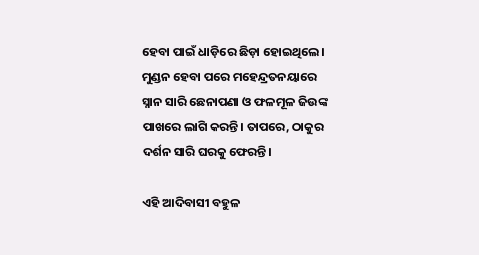ହେବା ପାଇଁ ଧାଡ଼ିରେ ଛିଡ଼ା ହୋଇଥିଲେ। ମୁଣ୍ଡନ ହେବା ପରେ ମହେନ୍ଦ୍ରତନୟାରେ ସ୍ନାନ ସାରି ଛେନାପଣା ଓ ଫଳମୂଳ ଜିଉଙ୍କ ପାଖରେ ଲାଗି କରନ୍ତି। ତାପରେ, ଠାକୁର ଦର୍ଶନ ସାରି ଘରକୁ ଫେରନ୍ତି।

ଏହି ଆଦିବାସୀ ବହୁଳ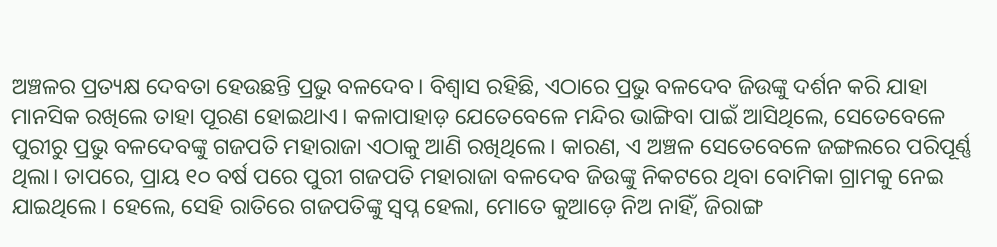ଅଞ୍ଚଳର ପ୍ରତ୍ୟକ୍ଷ ଦେବତା ହେଉଛନ୍ତି ପ୍ରଭୁ ବଳଦେବ। ବିଶ୍ବାସ ରହିଛି, ଏଠାରେ ପ୍ରଭୁ ବଳଦେବ ଜିଉଙ୍କୁ ଦର୍ଶନ କରି ଯାହା ମାନସିକ ରଖିଲେ ତାହା ପୂରଣ ହୋଇଥାଏ। କଳାପାହାଡ଼ ଯେତେବେଳେ ମନ୍ଦିର ଭାଙ୍ଗିବା ପାଇଁ ଆସିଥିଲେ, ସେତେବେଳେ ପୁରୀରୁ ପ୍ରଭୁ ବଳଦେବଙ୍କୁ ଗଜପତି ମହାରାଜା ଏଠାକୁ ଆଣି ରଖିଥିଲେ। କାରଣ, ଏ ଅଞ୍ଚଳ ସେତେବେଳେ ଜଙ୍ଗଲରେ ପରିପୂର୍ଣ୍ଣ ଥିଲା। ତାପରେ, ପ୍ରାୟ ୧୦ ବର୍ଷ ପରେ ପୁରୀ ଗଜପତି ମହାରାଜା ବଳଦେବ ଜିଉଙ୍କୁ ନିକଟରେ ଥିବା ବୋମିକା ଗ୍ରାମକୁ ନେଇ ଯାଇଥିଲେ। ହେଲେ, ସେହି ରାତିରେ ଗଜପତିଙ୍କୁ ସ୍ୱପ୍ନ ହେଲା, ମୋତେ କୁଆଡ଼େ ନିଅ ନାହିଁ, ଜିରାଙ୍ଗ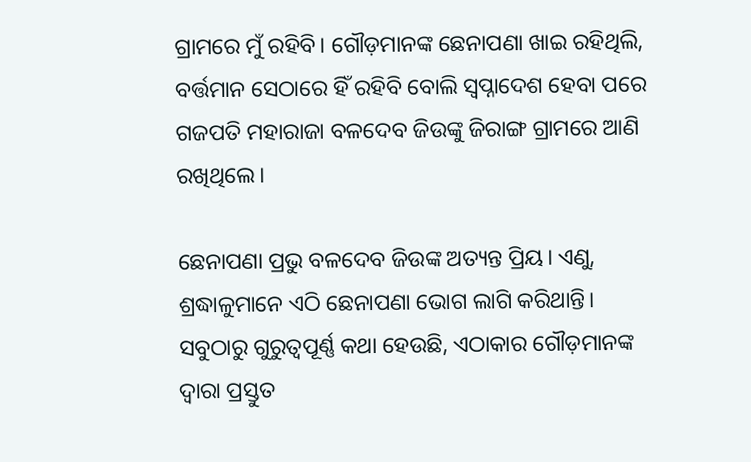ଗ୍ରାମରେ ମୁଁ ରହିବି। ଗୌଡ଼ମାନଙ୍କ ଛେନାପଣା ଖାଇ ରହିଥିଲି, ବର୍ତ୍ତମାନ ସେଠାରେ ହିଁ ରହିବି ବୋଲି ସ୍ବପ୍ନାଦେଶ ହେବା ପରେ ଗଜପତି ମହାରାଜା ବଳଦେବ ଜିଉଙ୍କୁ ଜିରାଙ୍ଗ ଗ୍ରାମରେ ଆଣି ରଖିଥିଲେ।

ଛେନାପଣା ପ୍ରଭୁ ବଳଦେବ ଜିଉଙ୍କ ଅତ୍ୟନ୍ତ ପ୍ରିୟ। ଏଣୁ, ଶ୍ରଦ୍ଧାଳୁମାନେ ଏଠି ଛେନାପଣା ଭୋଗ ଲାଗି କରିଥାନ୍ତି। ସବୁଠାରୁ ଗୁରୁତ୍ବପୂର୍ଣ୍ଣ କଥା ହେଉଛି, ଏଠାକାର ଗୌଡ଼ମାନଙ୍କ ଦ୍ବାରା ପ୍ରସ୍ତୁତ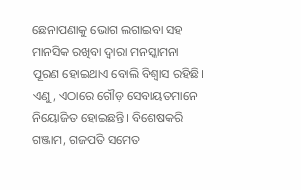ଛେନାପଣାକୁ ଭୋଗ ଲଗାଇବା ସହ ମାନସିକ ରଖିବା ଦ୍ବାରା ମନସ୍କାମନା ପୂରଣ ହୋଇଥାଏ ବୋଲି ବିଶ୍ୱାସ ରହିଛି। ଏଣୁ, ଏଠାରେ ଗୌଡ଼ ସେବାୟତମାନେ ନିୟୋଜିତ ହୋଇଛନ୍ତି। ବିଶେଷକରି ଗଞ୍ଜାମ, ଗଜପତି ସମେତ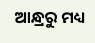ଆନ୍ଧ୍ରରୁ ମଧ୍ୟ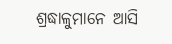ଶ୍ରଦ୍ଧାଳୁମାନେ ଆସି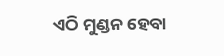ଏଠି ମୁଣ୍ଡନ ହେବା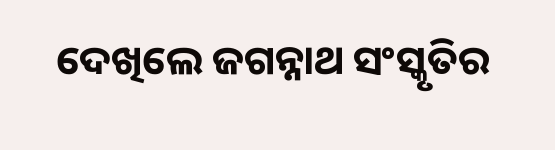ଦେଖିଲେ ଜଗନ୍ନାଥ ସଂସ୍କୃତିର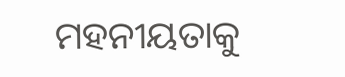ମହନୀୟତାକୁ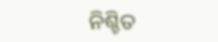ନିଶ୍ଚିତ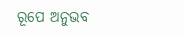ରୂପେ ଅନୁଭବ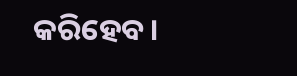କରିହେବ।